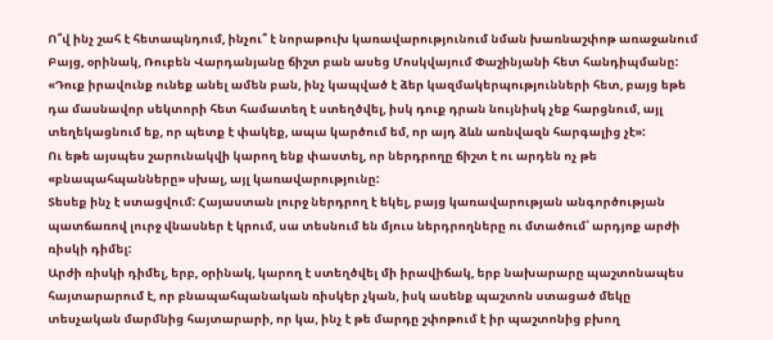Ո՞վ ինչ շահ է հետապնդում, ինչու՞ է նորաթուխ կառավարությունում նման խառնաշփոթ առաջանում
Բայց, օրինակ, Ռուբեն Վարդանյանը ճիշտ բան ասեց Մոսկվայում Փաշինյանի հետ հանդիպմանը:
«Դուք իրավունք ունեք անել ամեն բան, ինչ կապված է ձեր կազմակերպությունների հետ, բայց եթե դա մասնավոր սեկտորի հետ համատեղ է ստեղծվել, իսկ դուք դրան նույնիսկ չեք հարցնում, այլ տեղեկացնում եք, որ պետք է փակեք, ապա կարծում եմ, որ այդ ձևն առնվազն հարգալից չէ»:
Ու եթե այսպես շարունակվի կարող ենք փաստել, որ ներդրողը ճիշտ է ու արդեն ոչ թե «բնապահպանները» սխալ, այլ կառավարությունը:
Տեսեք ինչ է ստացվում: Հայաստան լուրջ ներդրող է եկել, բայց կառավարության անգործության պատճառով լուրջ վնասներ է կրում, սա տեսնում են մյուս ներդրողները ու մտածում՝ արդյոք արժի ռիսկի դիմել:
Արժի ռիսկի դիմել, երբ, օրինակ, կարող է ստեղծվել մի իրավիճակ, երբ նախարարը պաշտոնապես հայտարարում է, որ բնապահպանական ռիսկեր չկան, իսկ ասենք պաշտոն ստացած մեկը տեսչական մարմնից հայտարարի, որ կա, ինչ է թե մարդը շփոթում է իր պաշտոնից բխող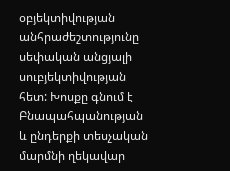օբյեկտիվության անհրաժեշտությունը սեփական անցյալի սուբյեկտիվության հետ: Խոսքը գնում է Բնապահպանության և ընդերքի տեսչական մարմնի ղեկավար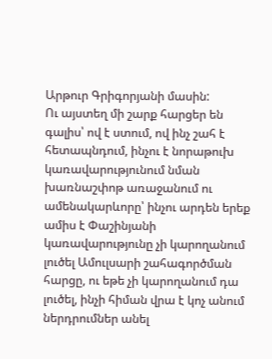Արթուր Գրիգորյանի մասին:
Ու այստեղ մի շարք հարցեր են գալիս՝ ով է ստում, ով ինչ շահ է հետապնդում, ինչու է նորաթուխ կառավարությունում նման խառնաշփոթ առաջանում ու ամենակարևորը՝ ինչու արդեն երեք ամիս է Փաշինյանի կառավարությունը չի կարողանում լուծել Ամուլսարի շահագործման հարցը, ու եթե չի կարողանում դա լուծել, ինչի հիման վրա է կոչ անում ներդրումներ անել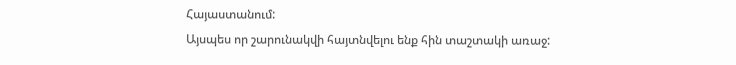Հայաստանում:
Այսպես որ շարունակվի հայտնվելու ենք հին տաշտակի առաջ: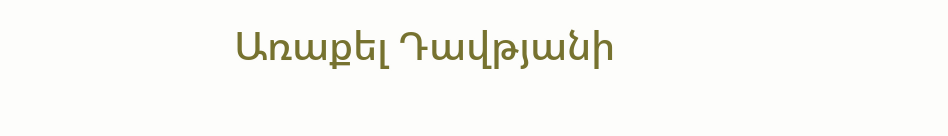Առաքել Դավթյանի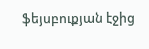ֆեյսբուքյան էջից